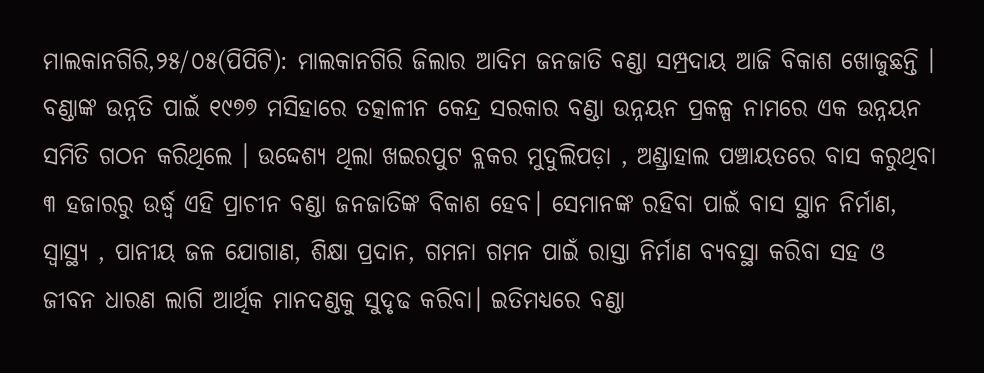ମାଲକାନଗିରି,୨୫/୦୫(ପିପିଟି): ମାଲକାନଗିରି ଜିଲାର ଆଦିମ ଜନଜାତି ବଣ୍ଡା ସମ୍ପ୍ରଦାୟ ଆଜି ବିକାଶ ଖୋଜୁଛନ୍ତି । ବଣ୍ଡାଙ୍କ ଉନ୍ନତି ପାଇଁ ୧୯୭୭ ମସିହାରେ ତତ୍କାଳୀନ କେନ୍ଦ୍ର ସରକାର ବଣ୍ଡା ଉନ୍ନୟନ ପ୍ରକଳ୍ପ ନାମରେ ଏକ ଉନ୍ନୟନ ସମିତି ଗଠନ କରିଥିଲେ । ଉଦ୍ଦେଶ୍ୟ ଥିଲା ଖଇରପୁଟ ବ୍ଲକର ମୁଦୁଲିପଡ଼ା , ଅଣ୍ଡ୍ରାହାଲ ପଞ୍ଚାୟତରେ ବାସ କରୁଥିବା ୩ ହଜାରରୁ ଉର୍ଦ୍ଧ୍ବ ଏହି ପ୍ରାଚୀନ ବଣ୍ଡା ଜନଜାତିଙ୍କ ବିକାଶ ହେବ। ସେମାନଙ୍କ ରହିବା ପାଇଁ ବାସ ସ୍ଥାନ ନିର୍ମାଣ, ସ୍ଵାସ୍ଥ୍ୟ , ପାନୀୟ ଜଳ ଯୋଗାଣ, ଶିକ୍ଷା ପ୍ରଦାନ, ଗମନା ଗମନ ପାଇଁ ରାସ୍ତା ନିର୍ମାଣ ବ୍ୟବସ୍ଥା କରିବା ସହ ଓ ଜୀବନ ଧାରଣ ଲାଗି ଆର୍ଥିକ ମାନଦଣ୍ଡକୁ ସୁଦୃଢ କରିବା। ଇତିମଧ୍ୟରେ ବଣ୍ଡା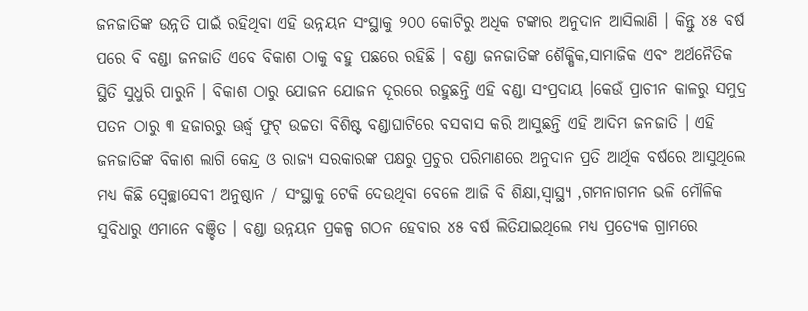ଜନଜାତିଙ୍କ ଉନ୍ନତି ପାଇଁ ରହିଥିବା ଏହି ଉନ୍ନୟନ ସଂସ୍ଥାକୁ ୨୦୦ କୋଟିରୁ ଅଧିକ ଟଙ୍କାର ଅନୁଦାନ ଆସିଲାଣି । କିନ୍ତୁ ୪୫ ବର୍ଷ ପରେ ବି ବଣ୍ଡା ଜନଜାତି ଏବେ ବିକାଶ ଠାକୁ ବହୁ ପଛରେ ରହିଛି । ବଣ୍ଡା ଜନଜାତିଙ୍କ ଶୈକ୍ଷିକ,ସାମାଜିକ ଏବଂ ଅର୍ଥନୈତିକ ସ୍ଥିତି ସୁଧୁରି ପାରୁନି । ବିକାଶ ଠାରୁ ଯୋଜନ ଯୋଜନ ଦୂରରେ ରହୁଛନ୍ତି ଏହି ବଣ୍ଡା ସଂପ୍ରଦାୟ ।କେଉଁ ପ୍ରାଚୀନ କାଳରୁ ସମୁଦ୍ର ପତନ ଠାରୁ ୩ ହଜାରରୁ ଊର୍ଦ୍ଧ୍ୱ ଫୁଟ୍ ଉଚ୍ଚତା ବିଶିଷ୍ଟ ବଣ୍ଡାଘାଟିରେ ବସବାସ କରି ଆସୁଛନ୍ତି ଏହି ଆଦିମ ଜନଜାତି । ଏହି ଜନଜାତିଙ୍କ ବିକାଶ ଲାଗି କେନ୍ଦ୍ର ଓ ରାଜ୍ୟ ସରକାରଙ୍କ ପକ୍ଷରୁ ପ୍ରଚୁର ପରିମାଣରେ ଅନୁଦାନ ପ୍ରତି ଆର୍ଥିକ ବର୍ଷରେ ଆସୁଥିଲେ ମଧ୍ଯ କିଛି ସ୍ବେଚ୍ଛାସେବୀ ଅନୁଷ୍ଠାନ / ସଂସ୍ଥାକୁ ଟେକି ଦେଉଥିବା ବେଳେ ଆଜି ବି ଶିକ୍ଷା,ସ୍ବାସ୍ଥ୍ୟ ,ଗମନାଗମନ ଭଳି ମୌଳିକ ସୁବିଧାରୁ ଏମାନେ ବଞ୍ଚିତ । ବଣ୍ଡା ଉନ୍ନୟନ ପ୍ରକଳ୍ପ ଗଠନ ହେବାର ୪୫ ବର୍ଷ ଲିତିଯାଇଥିଲେ ମଧ୍ଯ ପ୍ରତ୍ଯେକ ଗ୍ରାମରେ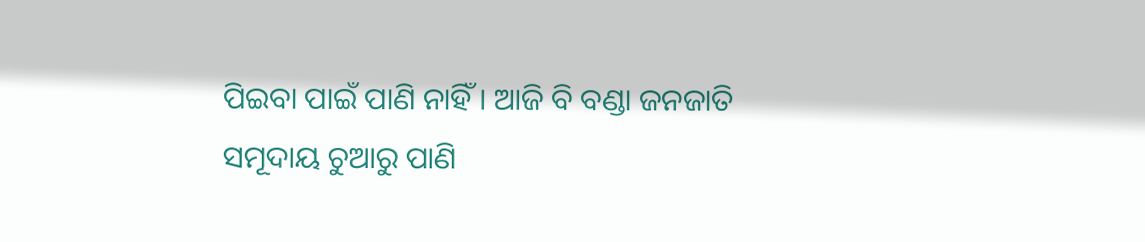ପିଇବା ପାଇଁ ପାଣି ନାହିଁ । ଆଜି ବି ବଣ୍ଡା ଜନଜାତି ସମୂଦାୟ ଚୁଆରୁ ପାଣି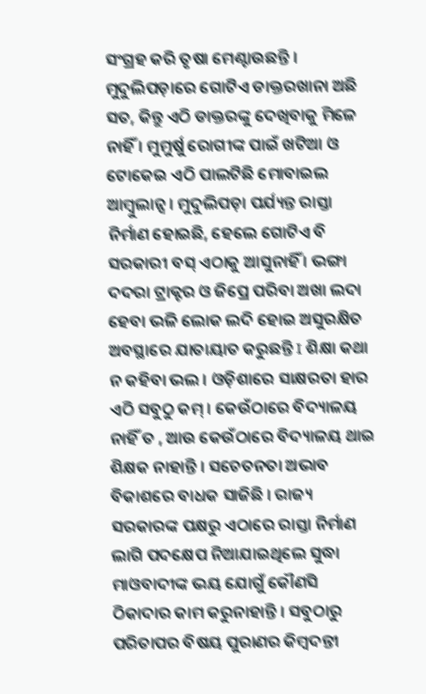ସଂଗ୍ରହ କରି ତୃଷା ମେଣ୍ଟାଉଛନ୍ତି । ମୁଦୁଲିପଡ଼ାରେ ଗୋଟିଏ ଡାକ୍ତରଖାନା ଅଛି ସତ, କିନ୍ତୁ ଏଠି ଡାକ୍ତରଙ୍କୁ ଦେଖିବାକୁ ମିଳେ ନାହିଁ । ମୁମୁର୍ଷୁ ରୋଗୀଙ୍କ ପାଇଁ ଖଟିଆ ଓ ଟୋକେଇ ଏଠି ପାଲଟିଛି ମୋବାଇଲ ଆମ୍ବୁଲାନ୍ସ । ମୁଦୁଲିପଡ଼ା ପର୍ଯ୍ୟନ୍ତ ରାସ୍ତା ନିର୍ମାଣ ହୋଇଛି, ହେଲେ ଗୋଟିଏ ବି ସରକାରୀ ବସ୍ ଏଠାକୁ ଆସୁନାହିଁ । ଭଙ୍ଗା ଦଦରା ଟ୍ରାକ୍ଟର ଓ ଜିପ୍ରେ ପରିବା ଅଖା ଲଦା ହେବା ଭଳି ଲୋକ ଲଦି ହୋଇ ଅସୁରକ୍ଷିତ ଅବସ୍ଥାରେ ଯାତାୟାତ କରୁଛନ୍ତି I ଶିକ୍ଷା କଥା ନ କହିବା ଭଲ । ଓଡ଼ିଶାରେ ସାକ୍ଷରତା ହାର ଏଠି ସବୁଠୁ କମ୍ । କେଉଁଠାରେ ବିଦ୍ୟାଳୟ ନାହିଁ ତ , ଆଉ କେଉଁଠାରେ ବିଦ୍ୟାଳୟ ଥାଇ ଶିକ୍ଷକ ନାହାନ୍ତି । ସଚେତନତା ଅଭାବ ବିକାଶରେ ବାଧକ ସାଜିଛି । ରାଜ୍ୟ ସରକାରଙ୍କ ପକ୍ଷରୁ ଏଠାରେ ରାସ୍ତା ନିର୍ମାଣ ଲାଗି ପଦକ୍ଷେପ ନିଆଯାଇଥିଲେ ସୁଦ୍ଧା ମାଓବାଦୀଙ୍କ ଭୟ ଯୋଗୁଁ କୌଣସି ଠିକାଦାର କାମ କରୁନାହାନ୍ତି । ସବୁଠାରୁ ପରିତାପର ବିଷୟ ପୁରାଣର କିମ୍ବଦନ୍ତୀ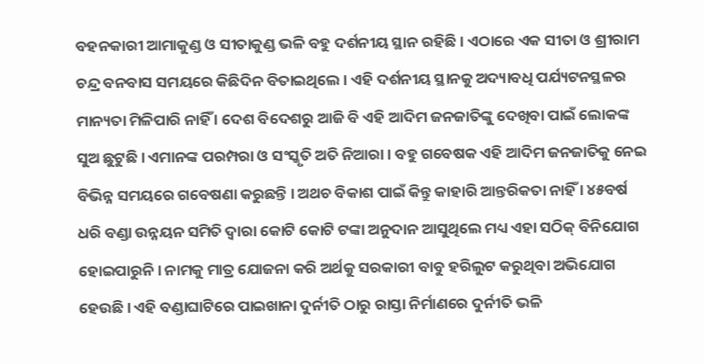ବହନକାରୀ ଆମାକୁଣ୍ଡ ଓ ସୀତାକୁଣ୍ଡ ଭଳି ବହୁ ଦର୍ଶନୀୟ ସ୍ଥାନ ରହିଛି । ଏଠାରେ ଏକ ସୀତା ଓ ଶ୍ରୀରାମ ଚନ୍ଦ୍ର ବନବାସ ସମୟରେ କିଛିଦିନ ବିତାଇଥିଲେ । ଏହି ଦର୍ଶନୀୟ ସ୍ଥାନକୁ ଅଦ୍ୟାବଧି ପର୍ଯ୍ୟଟନସ୍ଥଳର ମାନ୍ୟତା ମିଳିପାରି ନାହିଁ । ଦେଶ ବିଦେଶରୁ ଆଜି ବି ଏହି ଆଦିମ ଜନଜାତିଙ୍କୁ ଦେଖିବା ପାଇଁ ଲୋକଙ୍କ ସୁଅ ଛୁଟୁଛି । ଏମାନଙ୍କ ପରମ୍ପରା ଓ ସଂସ୍କୃତି ଅତି ନିଆରା । ବହୁ ଗବେଷକ ଏହି ଆଦିମ ଜନଜାତିକୁ ନେଇ ବିଭିନ୍ନ ସମୟରେ ଗବେଷଣା କରୁଛନ୍ତି । ଅଥଚ ବିକାଶ ପାଇଁ କିନ୍ତୁ କାହାରି ଆନ୍ତରିକତା ନାହିଁ । ୪୫ବର୍ଷ ଧରି ବଣ୍ଡା ଉନ୍ନୟନ ସମିତି ଦ୍ବାରା କୋଟି କୋଟି ଟଙ୍କା ଅନୁଦାନ ଆସୁଥିଲେ ମଧ୍ୟ ଏହା ସଠିକ୍ ବିନିଯୋଗ ହୋଇପାରୁନି । ନାମକୁ ମାତ୍ର ଯୋଜନା କରି ଅର୍ଥକୁ ସରକାରୀ ବାବୁ ହରିଲୁଟ କରୁଥିବା ଅଭିଯୋଗ ହେଉଛି । ଏହି ବଣ୍ଡାଘାଟିରେ ପାଇଖାନା ଦୁର୍ନୀତି ଠାରୁ ରାସ୍ତା ନିର୍ମାଣରେ ଦୁର୍ନୀତି ଭଳି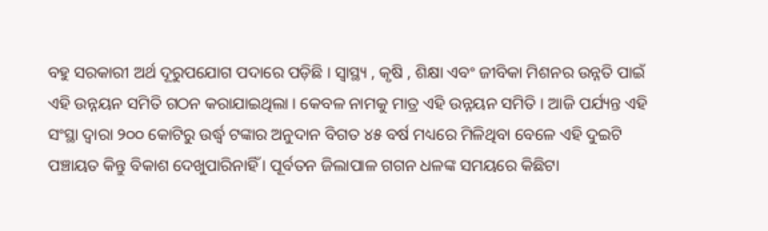ବହୁ ସରକାରୀ ଅର୍ଥ ଦୂରୁପଯୋଗ ପଦାରେ ପଡ଼ିଛି । ସ୍ବାସ୍ଥ୍ୟ , କୃଷି , ଶିକ୍ଷା ଏବଂ ଜୀବିକା ମିଶନର ଉନ୍ନତି ପାଇଁ ଏହି ଉନ୍ନୟନ ସମିତି ଗଠନ କରାଯାଇଥିଲା । କେବଳ ନାମକୁ ମାତ୍ର ଏହି ଉନ୍ନୟନ ସମିତି । ଆଜି ପର୍ଯ୍ୟନ୍ତ ଏହି ସଂସ୍ଥା ଦ୍ବାରା ୨୦୦ କୋଟିରୁ ଉର୍ଦ୍ଧ୍ବ ଟଙ୍କାର ଅନୁଦାନ ବିଗତ ୪୫ ବର୍ଷ ମଧ୍ୟରେ ମିଳିଥିବା ବେଳେ ଏହି ଦୁଇଟି ପଞ୍ଚାୟତ କିନ୍ତୁ ବିକାଶ ଦେଖୁପାରିନାହିଁ । ପୂର୍ବତନ ଜିଲାପାଳ ଗଗନ ଧଳଙ୍କ ସମୟରେ କିଛିଟା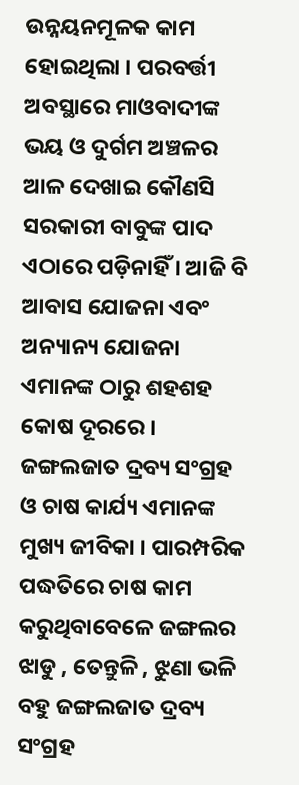ଉନ୍ନୟନମୂଳକ କାମ ହୋଇଥିଲା । ପରବର୍ତ୍ତୀ ଅବସ୍ଥାରେ ମାଓବାଦୀଙ୍କ ଭୟ ଓ ଦୁର୍ଗମ ଅଞ୍ଚଳର ଆଳ ଦେଖାଇ କୌଣସି ସରକାରୀ ବାବୁଙ୍କ ପାଦ ଏଠାରେ ପଡ଼ିନାହିଁ । ଆଜି ବି ଆବାସ ଯୋଜନା ଏବଂ ଅନ୍ୟାନ୍ୟ ଯୋଜନା ଏମାନଙ୍କ ଠାରୁ ଶହଶହ କୋଷ ଦୂରରେ । ଜଙ୍ଗଲଜାତ ଦ୍ରବ୍ୟ ସଂଗ୍ରହ ଓ ଚାଷ କାର୍ଯ୍ୟ ଏମାନଙ୍କ ମୁଖ୍ୟ ଜୀବିକା । ପାରମ୍ପରିକ ପଦ୍ଧତିରେ ଚାଷ କାମ କରୁଥିବାବେଳେ ଜଙ୍ଗଲର ଝାଡୁ , ତେନ୍ତୁଳି , ଝୁଣା ଭଳି ବହୁ ଜଙ୍ଗଲଜାତ ଦ୍ରବ୍ୟ ସଂଗ୍ରହ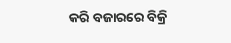କରି ବଜାରରେ ବିକ୍ରି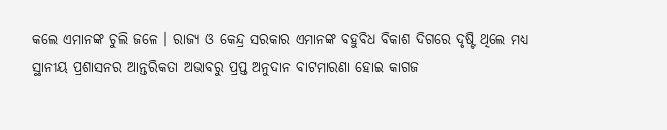କଲେ ଏମାନଙ୍କ ଚୁଲି ଜଳେ । ରାଜ୍ୟ ଓ କେନ୍ଦ୍ର ସରକାର ଏମାନଙ୍କ ବହୁବିଧ ବିକାଶ ଦିଗରେ ଦୃଷ୍ଟି ଥିଲେ ମଧ୍ଯ ସ୍ଥାନୀୟ ପ୍ରଶାସନର ଆନ୍ତରିକତା ଅଭାବରୁ ପ୍ରପ୍ତ ଅନୁଦାନ ବାଟମାରଣା ହୋଇ କାଗଜ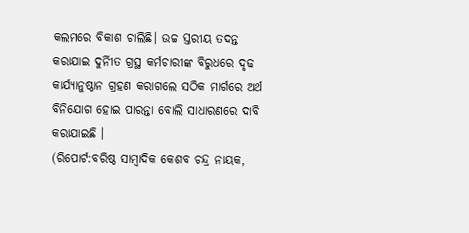କଲମରେ ବିକାଶ ଚାଲିଛି। ଉଚ୍ଚ ସ୍ତରୀୟ ତଦନ୍ତ କରାଯାଇ ଦୁର୍ନୀିତ ଗ୍ରସ୍ଥ କର୍ମଚାରୀଙ୍କ ବିରୁଧରେ ଦୃଢ କାର୍ଯ୍ଯାନୁଷ୍ଠାନ ଗ୍ରହଣ କରାଗଲେ ସଠିକ ମାର୍ଗରେ ଅର୍ଥ ବିନିଯୋଗ ହୋଇ ପାରନ୍ତା ବୋଲି ସାଧାରଣରେ ଦାବି କରାଯାଇଛି ।
(ରିପୋର୍ଟ:ବରିଷ୍ଠ ସାମ୍ବାଦିକ କେଶବ ଚନ୍ଦ୍ର ନାୟକ,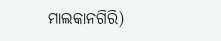ମାଲକାନଗିରି)